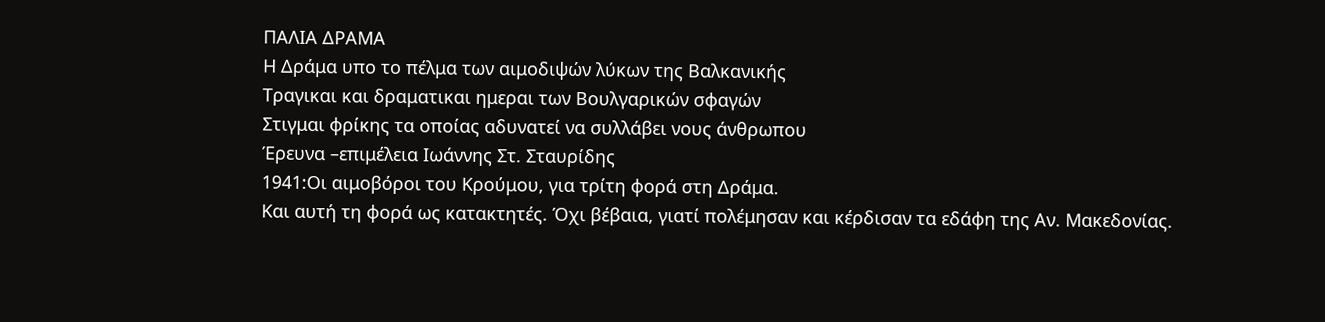ΠΑΛΙΑ ΔΡΑΜΑ
Η Δράμα υπο το πέλμα των αιμοδιψών λύκων της Βαλκανικής
Τραγικαι και δραματικαι ημεραι των Βουλγαρικών σφαγών
Στιγμαι φρίκης τα οποίας αδυνατεί να συλλάβει νους άνθρωπου
Έρευνα –επιμέλεια Ιωάννης Στ. Σταυρίδης
1941:Οι αιμοβόροι του Κρούμου, για τρίτη φορά στη Δράμα.
Και αυτή τη φορά ως κατακτητές. Όχι βέβαια, γιατί πολέμησαν και κέρδισαν τα εδάφη της Αν. Μακεδονίας.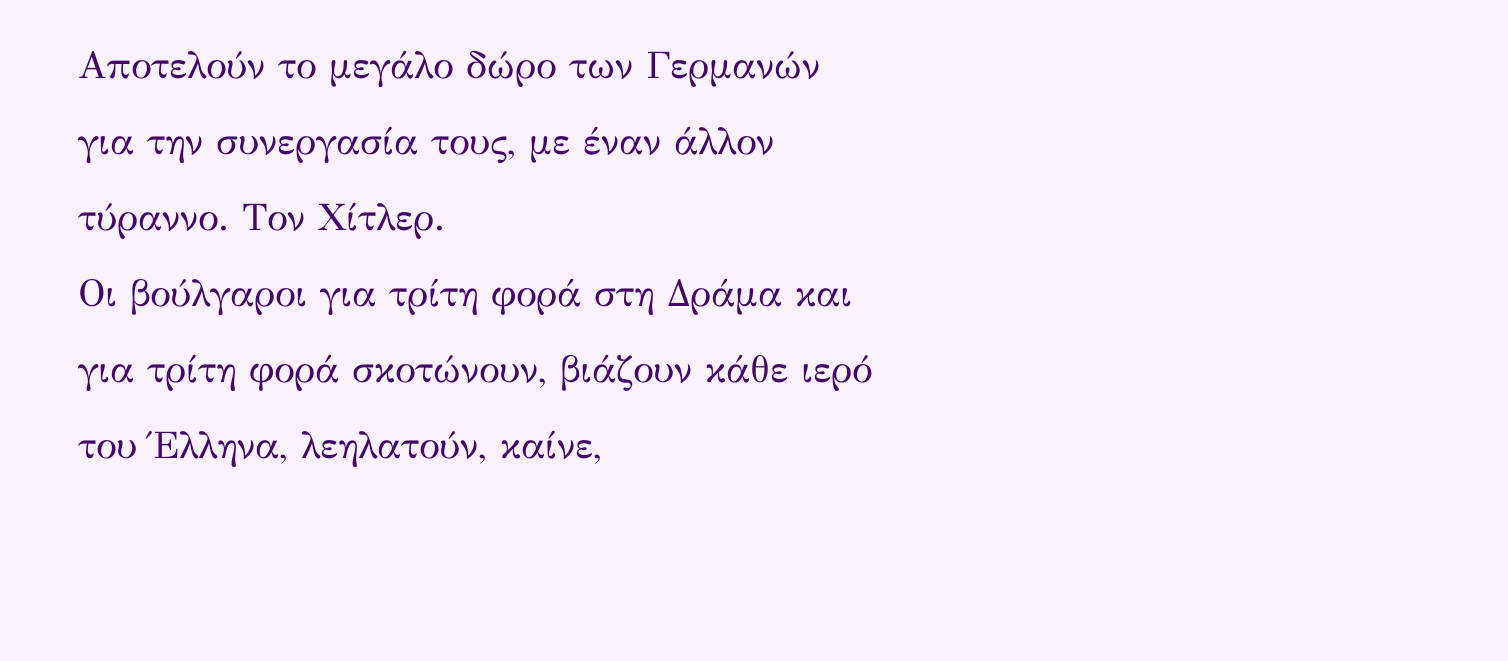Αποτελούν το μεγάλο δώρο των Γερμανών για την συνεργασία τους, με έναν άλλον τύραννο. Τον Χίτλερ.
Οι βούλγαροι για τρίτη φορά στη Δράμα και για τρίτη φορά σκοτώνουν, βιάζουν κάθε ιερό του Έλληνα, λεηλατούν, καίνε,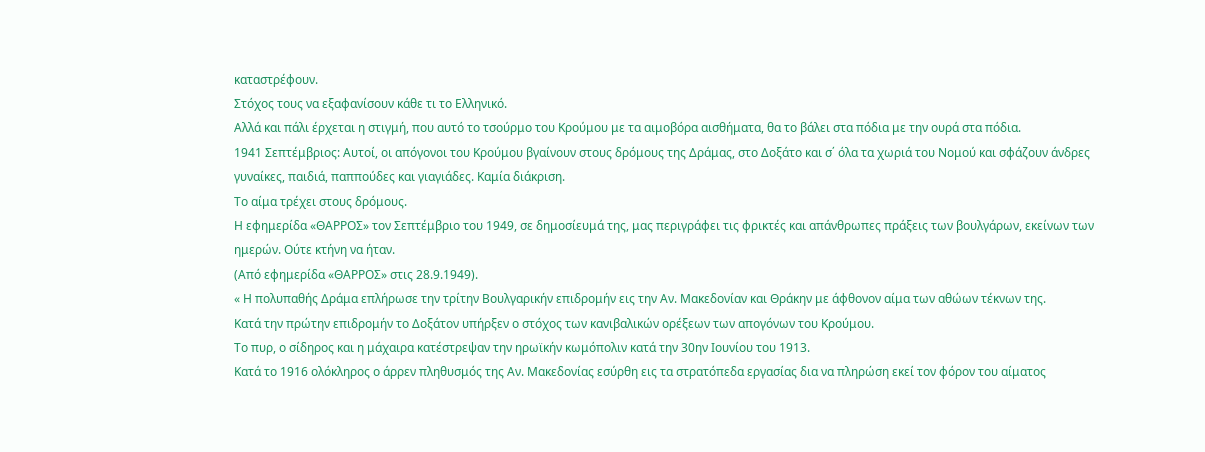καταστρέφουν.
Στόχος τους να εξαφανίσουν κάθε τι το Ελληνικό.
Αλλά και πάλι έρχεται η στιγμή, που αυτό το τσούρμο του Κρούμου με τα αιμοβόρα αισθήματα, θα το βάλει στα πόδια με την ουρά στα πόδια.
1941 Σεπτέμβριος: Αυτοί, οι απόγονοι του Κρούμου βγαίνουν στους δρόμους της Δράμας, στο Δοξάτο και σ΄ όλα τα χωριά του Νομού και σφάζουν άνδρες γυναίκες, παιδιά, παππούδες και γιαγιάδες. Καμία διάκριση.
Το αίμα τρέχει στους δρόμους.
Η εφημερίδα «ΘΑΡΡΟΣ» τον Σεπτέμβριο του 1949, σε δημοσίευμά της, μας περιγράφει τις φρικτές και απάνθρωπες πράξεις των βουλγάρων, εκείνων των ημερών. Ούτε κτήνη να ήταν.
(Από εφημερίδα «ΘΑΡΡΟΣ» στις 28.9.1949).
« Η πολυπαθής Δράμα επλήρωσε την τρίτην Βουλγαρικήν επιδρομήν εις την Αν. Μακεδονίαν και Θράκην με άφθονον αίμα των αθώων τέκνων της.
Κατά την πρώτην επιδρομήν το Δοξάτον υπήρξεν ο στόχος των κανιβαλικών ορέξεων των απογόνων του Κρούμου.
Το πυρ, ο σίδηρος και η μάχαιρα κατέστρεψαν την ηρωϊκήν κωμόπολιν κατά την 30ην Ιουνίου του 1913.
Κατά το 1916 ολόκληρος ο άρρεν πληθυσμός της Αν. Μακεδονίας εσύρθη εις τα στρατόπεδα εργασίας δια να πληρώση εκεί τον φόρον του αίματος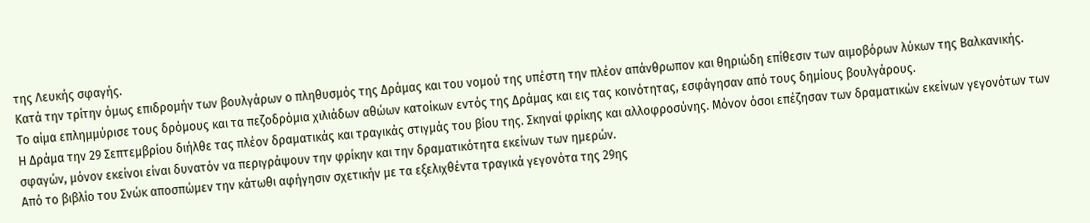της Λευκής σφαγής.
Κατά την τρίτην όμως επιδρομήν των βουλγάρων ο πληθυσμός της Δράμας και του νομού της υπέστη την πλέον απάνθρωπον και θηριώδη επίθεσιν των αιμοβόρων λύκων της Βαλκανικής.
Το αίμα επλημμύρισε τους δρόμους και τα πεζοδρόμια χιλιάδων αθώων κατοίκων εντός της Δράμας και εις τας κοινότητας, εσφάγησαν από τους δημίους βουλγάρους.
Η Δράμα την 29 Σεπτεμβρίου διήλθε τας πλέον δραματικάς και τραγικάς στιγμάς του βίου της. Σκηναί φρίκης και αλλοφροσύνης. Μόνον όσοι επέζησαν των δραματικών εκείνων γεγονότων των σφαγών, μόνον εκείνοι είναι δυνατόν να περιγράψουν την φρίκην και την δραματικότητα εκείνων των ημερών.
Από το βιβλίο του Σνώκ αποσπώμεν την κάτωθι αφήγησιν σχετικήν με τα εξελιχθέντα τραγικά γεγονότα της 29ης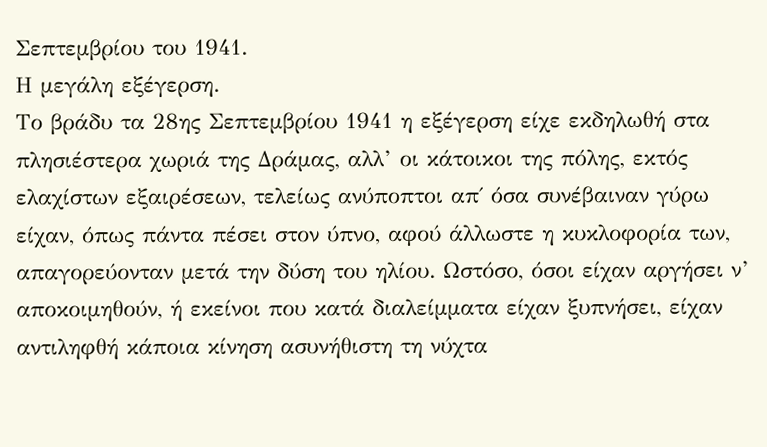Σεπτεμβρίου του 1941.
Η μεγάλη εξέγερση.
Το βράδυ τα 28ης Σεπτεμβρίου 1941 η εξέγερση είχε εκδηλωθή στα πλησιέστερα χωριά της Δράμας, αλλ’ οι κάτοικοι της πόλης, εκτός ελαχίστων εξαιρέσεων, τελείως ανύποπτοι απ΄ όσα συνέβαιναν γύρω είχαν, όπως πάντα πέσει στον ύπνο, αφού άλλωστε η κυκλοφορία των, απαγορεύονταν μετά την δύση του ηλίου. Ωστόσο, όσοι είχαν αργήσει ν’ αποκοιμηθούν, ή εκείνοι που κατά διαλείμματα είχαν ξυπνήσει, είχαν αντιληφθή κάποια κίνηση ασυνήθιστη τη νύχτα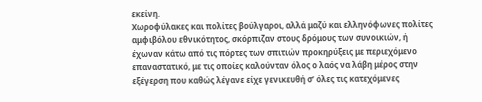εκείνη.
Χωροφύλακες και πολίτες βούλγαροι, αλλά μαζύ και ελληνόφωνες πολίτες αμφιβόλου εθνικότητος, σκόρπιζαν στους δρόμους των συνοικιών, ή έχωναν κάτω από τις πόρτες των σπιτιών προκηρύξεις με περιεχόμενο επαναστατικό, με τις οποίες καλούνταν όλος ο λαός να λάβη μέρος στην εξέγερση που καθώς λέγανε είχε γενικευθή σ’ όλες τις κατεχόμενες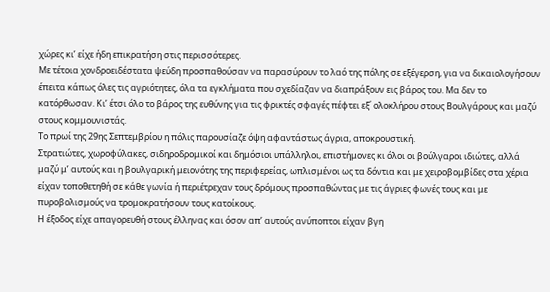χώρες κι’ είχε ήδη επικρατήση στις περισσότερες.
Με τέτοια χονδροειδέστατα ψεύδη προσπαθούσαν να παρασύρουν το λαό της πόλης σε εξέγερση, για να δικαιολογήσουν έπειτα κάπως όλες τις αγριότητες, όλα τα εγκλήματα που σχεδίαζαν να διαπράξουν εις βάρος του. Μα δεν το κατόρθωσαν. Κι’ έτσι όλο το βάρος της ευθύνης για τις φρικτές σφαγές πέφτει εξ΄ ολοκλήρου στους Βουλγάρους και μαζύ στους κομμουνιστάς.
Το πρωί της 29ης Σεπτεμβρίου η πόλις παρουσίαζε όψη αφαντάστως άγρια, αποκρουστική.
Στρατιώτες, χωροφύλακες, σιδηροδρομικοί και δημόσιοι υπάλληλοι, επιστήμονες κι όλοι οι βούλγαροι ιδιώτες, αλλά μαζύ μ’ αυτούς και η βουλγαρική μειονότης της περιφερείας, ωπλισμένοι ως τα δόντια και με χειροβομβίδες στα χέρια είχαν τοποθετηθή σε κάθε γωνία ή περιέτρεχαν τους δρόμους προσπαθώντας με τις άγριες φωνές τους και με πυροβολισμούς να τρομοκρατήσουν τους κατοίκους.
Η έξοδος είχε απαγορευθή στους έλληνας και όσον απ’ αυτούς ανύποπτοι είχαν βγη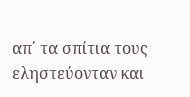απ΄ τα σπίτια τους εληστεύονταν και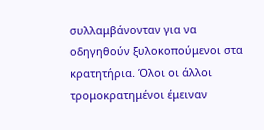συλλαμβάνονταν για να οδηγηθούν ξυλοκοπούμενοι στα κρατητήρια. Όλοι οι άλλοι τρομοκρατημένοι έμειναν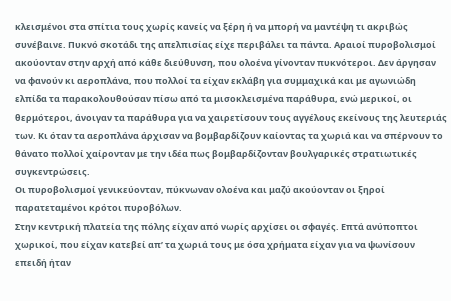κλεισμένοι στα σπίτια τους χωρίς κανείς να ξέρη ή να μπορή να μαντέψη τι ακριβώς συνέβαινε. Πυκνό σκοτάδι της απελπισίας είχε περιβάλει τα πάντα. Αραιοί πυροβολισμοί ακούονταν στην αρχή από κάθε διεύθυνση, που ολοένα γίνονταν πυκνότεροι. Δεν άργησαν να φανούν κι αεροπλάνα, που πολλοί τα είχαν εκλάβη για συμμαχικά και με αγωνιώδη ελπίδα τα παρακολουθούσαν πίσω από τα μισοκλεισμένα παράθυρα, ενώ μερικοί, οι θερμότεροι, άνοιγαν τα παράθυρα για να χαιρετίσουν τους αγγέλους εκείνους της λευτεριάς των. Κι όταν τα αεροπλάνα άρχισαν να βομβαρδίζουν καίοντας τα χωριά και να σπέρνουν το θάνατο πολλοί χαίρονταν με την ιδέα πως βομβαρδίζονταν βουλγαρικές στρατιωτικές συγκεντρώσεις.
Οι πυροβολισμοί γενικεύονταν, πύκνωναν ολοένα και μαζύ ακούονταν οι ξηροί παρατεταμένοι κρότοι πυροβόλων.
Στην κεντρική πλατεία της πόλης είχαν από νωρίς αρχίσει οι σφαγές. Επτά ανύποπτοι χωρικοί, που είχαν κατεβεί απ’ τα χωριά τους με όσα χρήματα είχαν για να ψωνίσουν επειδή ήταν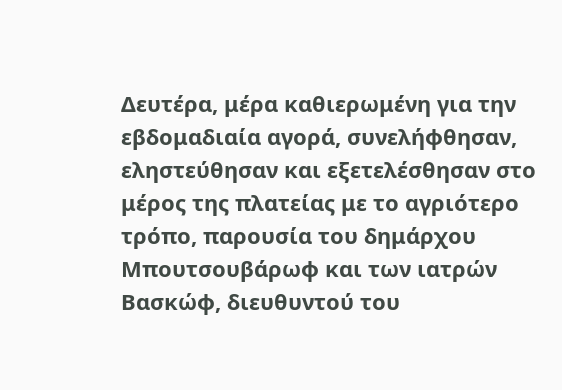Δευτέρα, μέρα καθιερωμένη για την εβδομαδιαία αγορά, συνελήφθησαν, εληστεύθησαν και εξετελέσθησαν στο μέρος της πλατείας με το αγριότερο τρόπο, παρουσία του δημάρχου Μπουτσουβάρωφ και των ιατρών Βασκώφ, διευθυντού του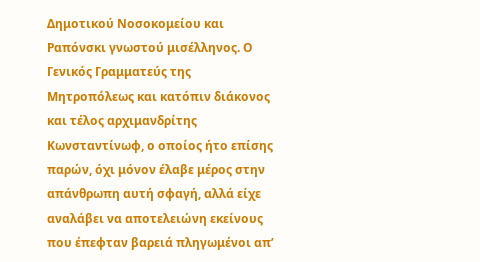Δημοτικού Νοσοκομείου και Ραπόνσκι γνωστού μισέλληνος. Ο Γενικός Γραμματεύς της Μητροπόλεως και κατόπιν διάκονος και τέλος αρχιμανδρίτης Κωνσταντίνωφ, ο οποίος ήτο επίσης παρών, όχι μόνον έλαβε μέρος στην απάνθρωπη αυτή σφαγή, αλλά είχε αναλάβει να αποτελειώνη εκείνους που έπεφταν βαρειά πληγωμένοι απ’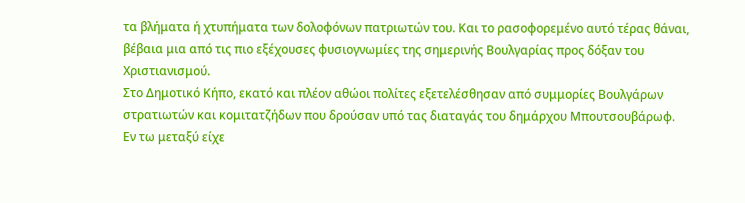τα βλήματα ή χτυπήματα των δολοφόνων πατριωτών του. Και το ρασοφορεμένο αυτό τέρας θάναι, βέβαια μια από τις πιο εξέχουσες φυσιογνωμίες της σημερινής Βουλγαρίας προς δόξαν του Χριστιανισμού.
Στο Δημοτικό Κήπο, εκατό και πλέον αθώοι πολίτες εξετελέσθησαν από συμμορίες Βουλγάρων στρατιωτών και κομιτατζήδων που δρούσαν υπό τας διαταγάς του δημάρχου Μπουτσουβάρωφ.
Εν τω μεταξύ είχε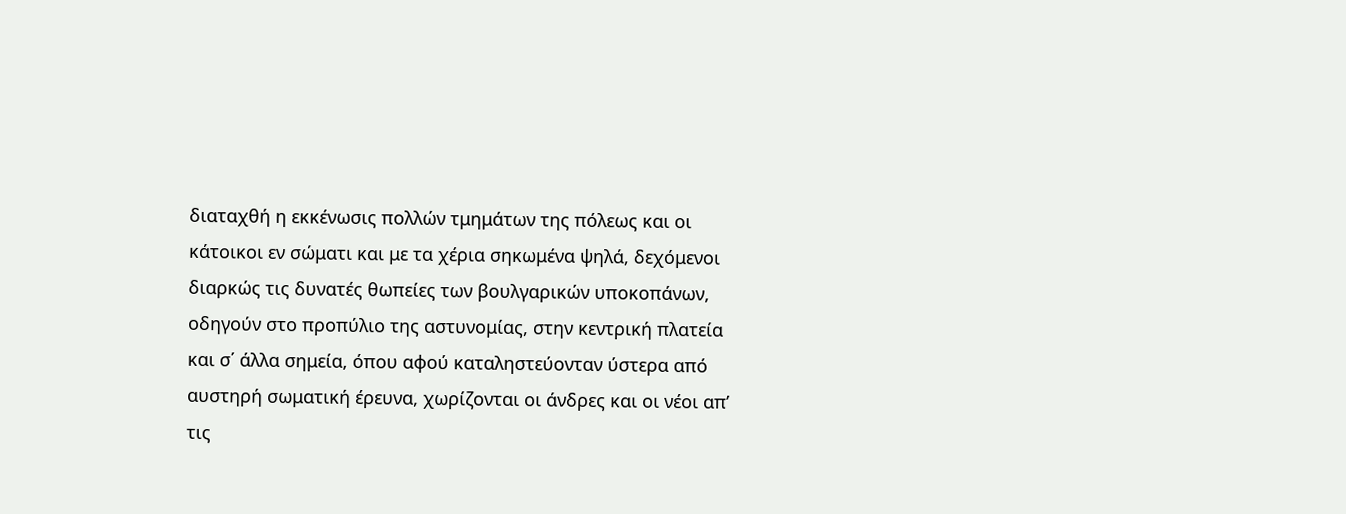διαταχθή η εκκένωσις πολλών τμημάτων της πόλεως και οι κάτοικοι εν σώματι και με τα χέρια σηκωμένα ψηλά, δεχόμενοι διαρκώς τις δυνατές θωπείες των βουλγαρικών υποκοπάνων, οδηγούν στο προπύλιο της αστυνομίας, στην κεντρική πλατεία και σ΄ άλλα σημεία, όπου αφού καταληστεύονταν ύστερα από αυστηρή σωματική έρευνα, χωρίζονται οι άνδρες και οι νέοι απ’ τις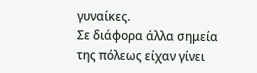γυναίκες.
Σε διάφορα άλλα σημεία της πόλεως είχαν γίνει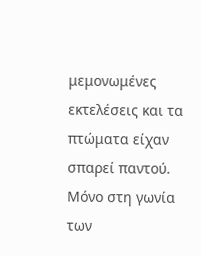μεμονωμένες εκτελέσεις και τα πτώματα είχαν σπαρεί παντού. Μόνο στη γωνία των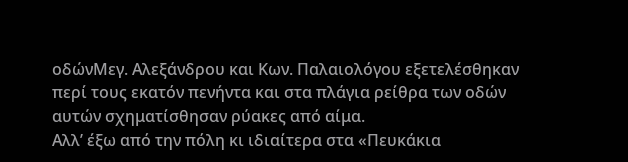οδώνΜεγ. Αλεξάνδρου και Κων. Παλαιολόγου εξετελέσθηκαν περί τους εκατόν πενήντα και στα πλάγια ρείθρα των οδών αυτών σχηματίσθησαν ρύακες από αίμα.
Αλλ’ έξω από την πόλη κι ιδιαίτερα στα «Πευκάκια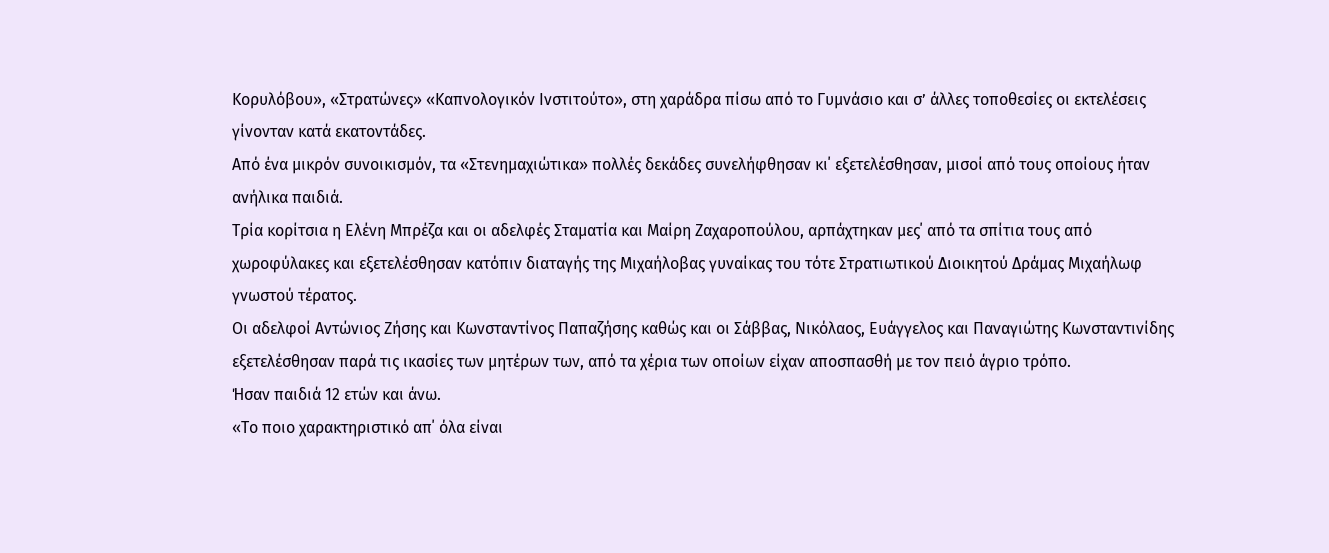Κορυλόβου», «Στρατώνες» «Καπνολογικόν Ινστιτούτο», στη χαράδρα πίσω από το Γυμνάσιο και σ’ άλλες τοποθεσίες οι εκτελέσεις γίνονταν κατά εκατοντάδες.
Από ένα μικρόν συνοικισμόν, τα «Στενημαχιώτικα» πολλές δεκάδες συνελήφθησαν κι΄ εξετελέσθησαν, μισοί από τους οποίους ήταν ανήλικα παιδιά.
Τρία κορίτσια η Ελένη Μπρέζα και οι αδελφές Σταματία και Μαίρη Ζαχαροπούλου, αρπάχτηκαν μες΄ από τα σπίτια τους από χωροφύλακες και εξετελέσθησαν κατόπιν διαταγής της Μιχαήλοβας γυναίκας του τότε Στρατιωτικού Διοικητού Δράμας Μιχαήλωφ γνωστού τέρατος.
Οι αδελφοί Αντώνιος Ζήσης και Κωνσταντίνος Παπαζήσης καθώς και οι Σάββας, Νικόλαος, Ευάγγελος και Παναγιώτης Κωνσταντινίδης εξετελέσθησαν παρά τις ικασίες των μητέρων των, από τα χέρια των οποίων είχαν αποσπασθή με τον πειό άγριο τρόπο.
Ήσαν παιδιά 12 ετών και άνω.
«Το ποιο χαρακτηριστικό απ΄ όλα είναι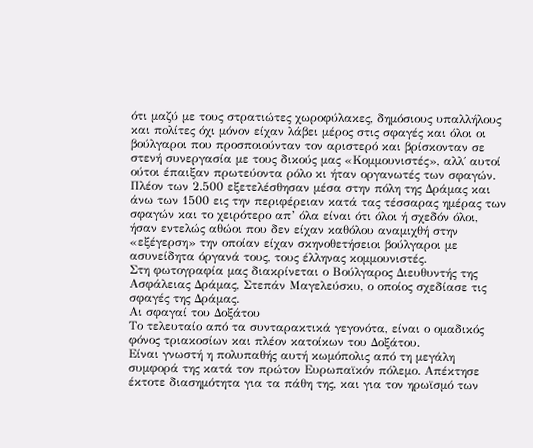ότι μαζύ με τους στρατιώτες χωροφύλακες, δημόσιους υπαλλήλους και πολίτες όχι μόνον είχαν λάβει μέρος στις σφαγές και όλοι οι βούλγαροι που προσποιούνταν τον αριστερό και βρίσκονταν σε στενή συνεργασία με τους δικούς μας «Κομμουνιστές», αλλ΄ αυτοί ούτοι έπαιξαν πρωτεύοντα ρόλο κι ήταν οργανωτές των σφαγών.
Πλέον των 2.500 εξετελέσθησαν μέσα στην πόλη της Δράμας και άνω των 1500 εις την περιφέρειαν κατά τας τέσσαρας ημέρας των σφαγών και το χειρότερο απ’ όλα είναι ότι όλοι ή σχεδόν όλοι, ήσαν εντελώς αθώοι που δεν είχαν καθόλου αναμιχθή στην «εξέγερση» την οποίαν είχαν σκηνοθετήσειοι βούλγαροι με ασυνείδητα όργανά τους, τους έλληνας κομμουνιστές.
Στη φωτογραφία μας διακρίνεται ο Βούλγαρος Διευθυντής της Ασφάλειας Δράμας, Στεπάν Μαγελεύσκυ, ο οποίος σχεδίασε τις σφαγές της Δράμας.
Αι σφαγαί του Δοξάτου
Το τελευταίο από τα συνταρακτικά γεγονότα, είναι ο ομαδικός φόνος τριακοσίων και πλέον κατοίκων του Δοξάτου.
Είναι γνωστή η πολυπαθής αυτή κωμόπολις από τη μεγάλη συμφορά της κατά τον πρώτον Ευρωπαϊκόν πόλεμο. Απέκτησε έκτοτε διασημότητα για τα πάθη της, και για τον ηρωϊσμό των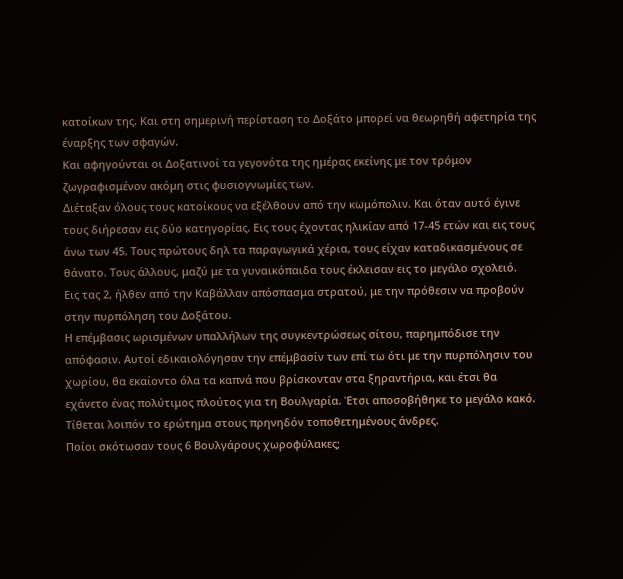κατοίκων της. Και στη σημερινή περίσταση το Δοξάτο μπορεί να θεωρηθή αφετηρία της έναρξης των σφαγών.
Και αφηγούνται οι Δοξατινοί τα γεγονότα της ημέρας εκείνης με τον τρόμον ζωγραφισμένον ακόμη στις φυσιογνωμίες των.
Διέταξαν όλους τους κατοίκους να εξέλθουν από την κωμόπολιν. Και όταν αυτό έγινε τους διήρεσαν εις δύο κατηγορίας. Εις τους έχοντας ηλικίαν από 17-45 ετών και εις τους άνω των 45. Τους πρώτους δηλ τα παραγωγικά χέρια, τους είχαν καταδικασμένους σε θάνατο. Τους άλλους, μαζύ με τα γυναικόπαιδα τους έκλεισαν εις το μεγάλο σχολειό.
Εις τας 2, ήλθεν από την Καβάλλαν απόσπασμα στρατού, με την πρόθεσιν να προβούν στην πυρπόληση του Δοξάτου.
Η επέμβασις ωρισμένων υπαλλήλων της συγκεντρώσεως σίτου, παρημπόδισε την απόφασιν. Αυτοί εδικαιολόγησαν την επέμβασίν των επί τω ότι με την πυρπόλησιν του χωρίου, θα εκαίοντο όλα τα καπνά που βρίσκονταν στα ξηραντήρια, και έτσι θα εχάνετο ένας πολύτιμος πλούτος για τη Βουλγαρία. Έτσι αποσοβήθηκε το μεγάλο κακό.
Τίθεται λοιπόν το ερώτημα στους πρηνηδόν τοποθετημένους άνδρες.
Ποίοι σκότωσαν τους 6 Βουλγάρους χωροφύλακες;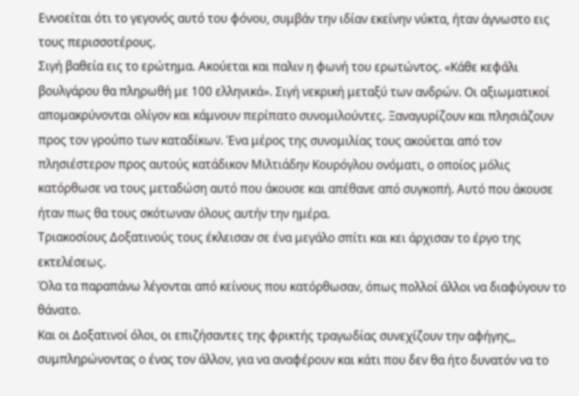Εννοείται ότι το γεγονός αυτό του φόνου, συμβάν την ιδίαν εκείνην νύκτα, ήταν άγνωστο εις τους περισσοτέρους.
Σιγή βαθεία εις το ερώτημα. Ακούεται και παλιν η φωνή του ερωτώντος. «Κάθε κεφάλι βουλγάρου θα πληρωθή με 100 ελληνικά». Σιγή νεκρική μεταξύ των ανδρών. Οι αξιωματικοί απομακρύνονται ολίγον και κάμνουν περίπατο συνομιλούντες. Ξαναγυρίζουν και πλησιάζουν προς τον γρούπο των καταδίκων. Ένα μέρος της συνομιλίας τους ακούεται από τον πλησιέστερον προς αυτούς κατάδικον Μιλτιάδην Κουρόγλου ονόματι, ο οποίος μόλις κατόρθωσε να τους μεταδώση αυτό που άκουσε και απέθανε από συγκοπή. Αυτό που άκουσε ήταν πως θα τους σκότωναν όλους αυτήν την ημέρα.
Τριακοσίους Δοξατινούς τους έκλεισαν σε ένα μεγάλο σπίτι και κει άρχισαν το έργο της εκτελέσεως.
Όλα τα παραπάνω λέγονται από κείνους που κατόρθωσαν, όπως πολλοί άλλοι να διαφύγουν το θάνατο.
Και οι Δοξατινοί όλοι, οι επιζήσαντες της φρικτής τραγωδίας συνεχίζουν την αφήγης,, συμπληρώνοντας ο ένας τον άλλον, για να αναφέρουν και κάτι που δεν θα ήτο δυνατόν να το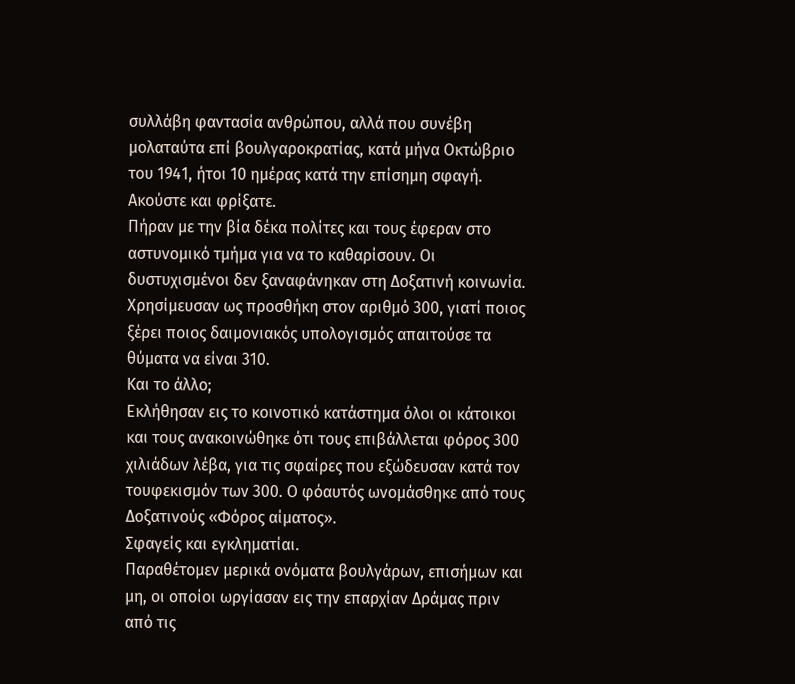συλλάβη φαντασία ανθρώπου, αλλά που συνέβη μολαταύτα επί βουλγαροκρατίας, κατά μήνα Οκτώβριο του 1941, ήτοι 10 ημέρας κατά την επίσημη σφαγή.
Ακούστε και φρίξατε.
Πήραν με την βία δέκα πολίτες και τους έφεραν στο αστυνομικό τμήμα για να το καθαρίσουν. Οι δυστυχισμένοι δεν ξαναφάνηκαν στη Δοξατινή κοινωνία. Χρησίμευσαν ως προσθήκη στον αριθμό 300, γιατί ποιος ξέρει ποιος δαιμονιακός υπολογισμός απαιτούσε τα θύματα να είναι 310.
Και το άλλο;
Εκλήθησαν εις το κοινοτικό κατάστημα όλοι οι κάτοικοι και τους ανακοινώθηκε ότι τους επιβάλλεται φόρος 300 χιλιάδων λέβα, για τις σφαίρες που εξώδευσαν κατά τον τουφεκισμόν των 300. Ο φόαυτός ωνομάσθηκε από τους Δοξατινούς «Φόρος αίματος».
Σφαγείς και εγκληματίαι.
Παραθέτομεν μερικά ονόματα βουλγάρων, επισήμων και μη, οι οποίοι ωργίασαν εις την επαρχίαν Δράμας πριν από τις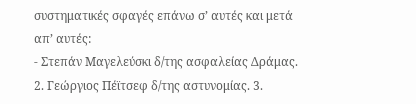συστηματικές σφαγές επάνω σ’ αυτές και μετά απ’ αυτές:
- Στεπάν Μαγελεύσκι δ/της ασφαλείας Δράμας. 2. Γεώργιος Πέϊτσεφ δ/της αστυνομίας. 3.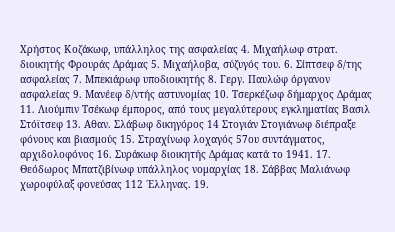Χρήστος Κοζάκωφ, υπάλληλος της ασφαλείας 4. Μιχαήλωφ στρατ. διοικητής Φρουράς Δράμας 5. Μιχαήλοβα, σύζυγός του. 6. Σίπτσεφ δ/της ασφαλείας 7. Μπεκιάρωφ υποδιοικητής 8. Γεργ. Παυλώφ όργανον ασφαλείας 9. Μανέεφ δ/ντής αστυνομίας 10. Τσερκέζωφ δήμαρχος Δράμας 11. Λιούμπιν Τσέκωφ έμπορος, από τους μεγαλύτερους εγκληματίας Βασιλ Στόϊτσεφ 13. Αθαν. Σλάβωφ δικηγόρος 14 Στογιάν Στογιάνωφ διέπραξε φόνους και βιασμούς 15. Στραχίνωφ λοχαγός 57ου συντάγματος, αρχιδολοφόνος 16. Συράκωφ διοικητής Δράμας κατά το 1941. 17. Θεόδωρος Μπατζιβίνωφ υπάλληλος νομαρχίας 18. Σάββας Μαλιάνωφ χωροφύλαξ φονεύσας 112 ΄Ελληνας. 19.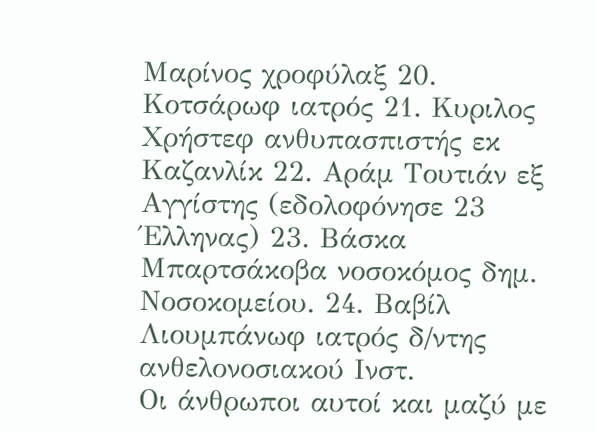Μαρίνος χροφύλαξ 20. Κοτσάρωφ ιατρός 21. Κυριλος Χρήστεφ ανθυπασπιστής εκ Καζανλίκ 22. Αράμ Τουτιάν εξ Αγγίστης (εδολοφόνησε 23 Έλληνας) 23. Βάσκα Μπαρτσάκοβα νοσοκόμος δημ. Νοσοκομείου. 24. Βαβίλ Λιουμπάνωφ ιατρός δ/ντης ανθελονοσιακού Ινστ.
Οι άνθρωποι αυτοί και μαζύ με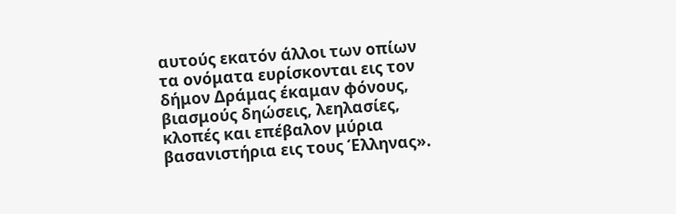αυτούς εκατόν άλλοι των οπίων τα ονόματα ευρίσκονται εις τον δήμον Δράμας έκαμαν φόνους, βιασμούς δηώσεις, λεηλασίες, κλοπές και επέβαλον μύρια βασανιστήρια εις τους Έλληνας».